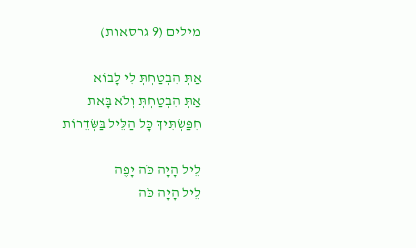מילים (9 גרסאות)

אַתְּ הִבְטַחְתְּ לִי לָבוֹא
אַתְּ הִבְטַחְתְּ וְלֹא בָּאת
חִפַּשְׂתִּיךְ כָּל הַלֵּיל בַּשְּׂדֵרוֹת

לֵיל הָיָה כֹּה יָפֶה
לֵיל הָיָה כֹּה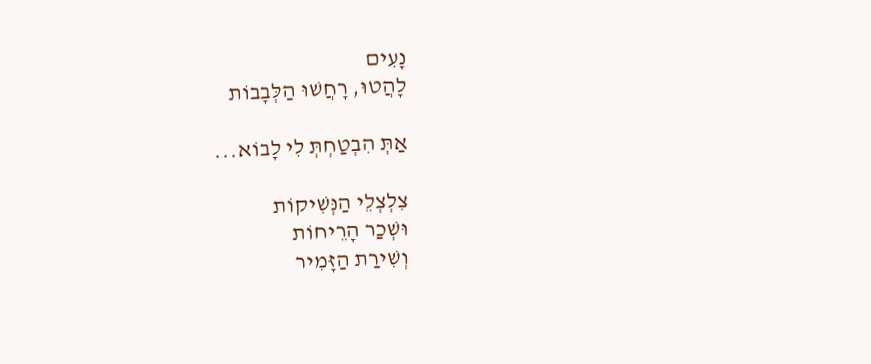נָעִים
לָהֲטוּ, רָחֲשׁוּ הַלְּבָבוֹת

אַתְּ הִבְטַחְתְּ לִי לָבוֹא...

צִלְצְלֵי הַנְּשִׁיקוֹת
וּשְׁכַר הָרֵיחוֹת
וְשִׁירַת הַזָּמִיר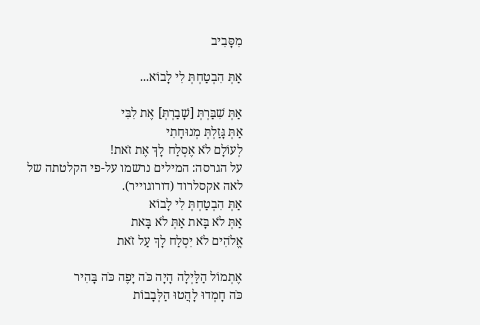מִסָּבִיב

אַתְּ הִבְטַחְתְּ לִי לָבוֹא...

אַתְּ שִׁבַּרְתְּ [שָׁבַרְתְּ] אֶת לִבִּי
אַתְּ גָּזַלְתְּ מְנוּחָתִי
לְעוֹלָם לֹא אֶסְלַח לָךְ אֶת זֹאת!
על הגרסה: המילים נרשמו על-פי הקלטתה של לאה אקסלרוד (דורוגוייר).
אַתְּ הִבְטַחְתְּ לִי לָבוֹא
אַתְּ לֹא בָּאת אַתְּ לֹא בָּאת
אֱלֹהִים לֹא יִסְלַח לָךְ עַל זֹאת

אֶתְמוֹל הַלַּיְלָה הָיָה כֹּה יָפֶה כֹּה בָּהִיר
כֹּה חָמְדוּ לָהֲטוּ הַלְּבָבוֹת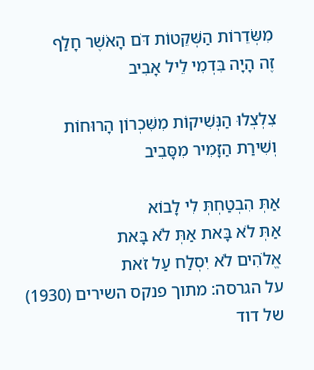מִשְּׂדֵרוֹת הַשְּׁקֵטוֹת דֹּם הָאֹשֶׁר חָלַף
זֶה הָיָה בִּדְמִי לֵיל אָבִיב

צִלְצְלוּ הַנְּשִׁיקוֹת מִשִּׁכְרוֹן הָרוּחוֹת
וְשִׁירַת הַזָּמִיר מִסָּבִיב

אַתְּ הִבְטַחְתְּ לִי לָבוֹא
אַתְּ לֹא בָּאת אַתְּ לֹא בָּאת
אֱלֹהִים לֹא יִסְלַח עַל זֹאת
על הגרסה: מתוך פנקס השירים (1930) של דוד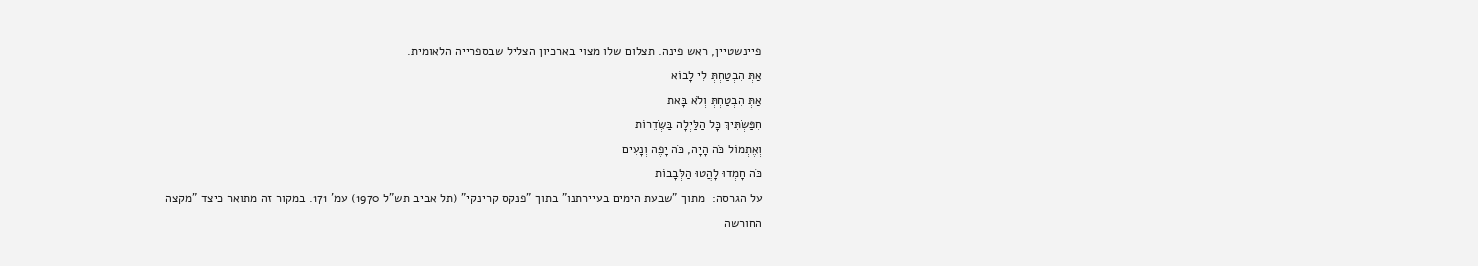פיינשטיין, ראש פינה. תצלום שלו מצוי בארכיון הצליל שבספרייה הלאומית.
אַתְּ הִבְטַחְתְּ לִי לָבוֹא
אַתְּ הִבְטַחְתְּ וְלֹא בָּאת
חִפַּשְׂתִּיךְ כָּל הַלַּיְלָה בַּשְּׂדֵרוֹת
וְאֶתְמוֹל כֹּה הָיָה, כֹּה יָפֶה וְנָעִים
כֹּה חָמְדוּ לָהֲטוּ הַלְּבָבוֹת
על הגרסה:  מתוך "שבעת הימים בעיירתנו" בתוך "פנקס קרינקי" (תל אביב תש"ל 1970) עמ' 171. במקור זה מתואר כיצד "מקצה החורשה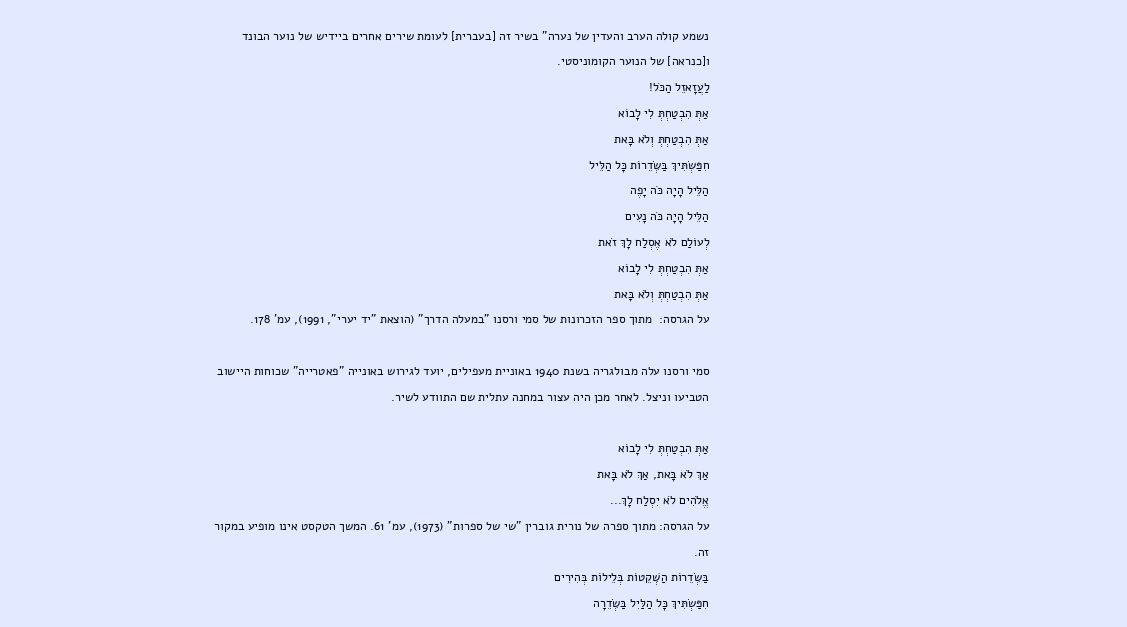נשמע קולה הערב והעדין של נערה" בשיר זה [בעברית] לעומת שירים אחרים ביידיש של נוער הבונד ו[כנראה] של הנוער הקומוניסטי.
לַעֲזָאזֵל הַכֹּל!
אַתְּ הִבְטַחְתְּ לִי לָבוֹא
אַתְּ הִבְטַחְתְּ וְלֹא בָּאת
חִפַּשְׂתִּיךְ בַּשְּׂדֵרוֹת כָּל הַלֵּיל
הַלֵּיל הָיָה כֹּה יָפֶה
הַלֵּיל הָיָה כֹּה נָעִים
לְעוֹלַם לֹא אֶסְלַח לָךְ זֹאת
אַתְּ הִבְטַחְתְּ לִי לָבוֹא
אַתְּ הִבְטַחְתְּ וְלֹא בָּאת
על הגרסה:  מתוך ספר הזכרונות של סמי ורסנו "במעלה הדרך" (הוצאת "יד יערי", 1991), עמ' 178.

סמי ורסנו עלה מבולגריה בשנת 1940 באוניית מעפילים, יועד לגירוש באונייה "פאטרייה" שכוחות היישוב הטביעו וניצל. לאחר מכן היה עצור במחנה עתלית שם התוודע לשיר.

אַתְּ הִבְטַחְתְּ לִי לָבוֹא
אַךְ לֹא בָּאת, אַךְ לֹא בָּאת
אֱלֹהִים לֹא יִסְלַח לָךְ...
על הגרסה: מתוך ספרה של נורית גוברין "שי של ספרות" (1973), עמ' 61. המשך הטקסט אינו מופיע במקור זה.
בַּשְּׂדֵרוֹת הַשְּׁקֵטוֹת בְּלֵילוֹת בְּהִירִים
חִפַּשְׂתִּיךְ כָּל הַלַּיִל בַּשְּׂדֵרָה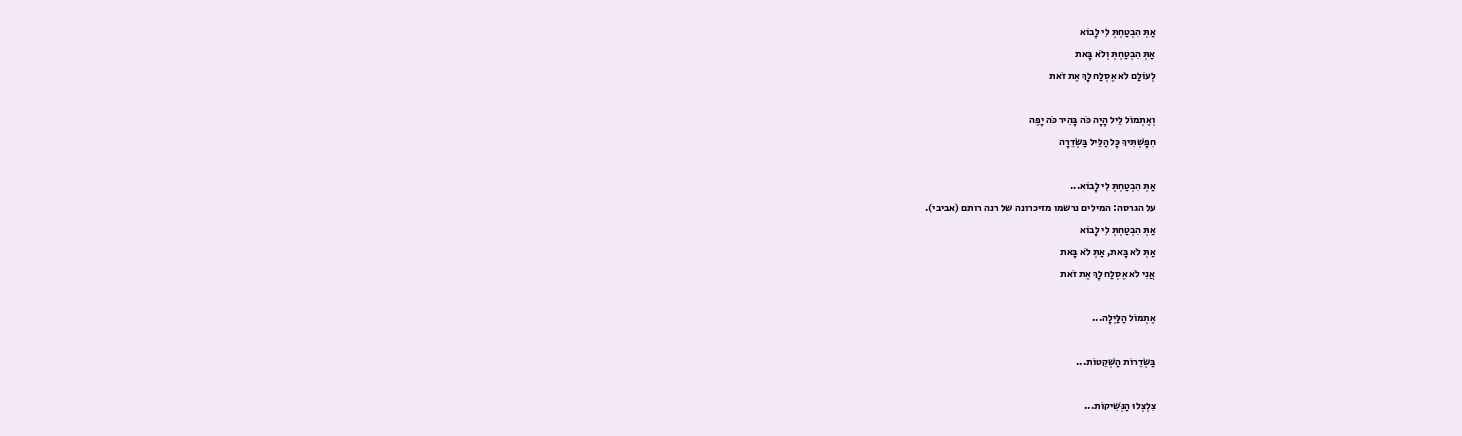אַתְּ הִבְטַחְתְּ לִי לָבוֹא
אַתְּ הִבְטַחְתְּ וְלֹא בָּאת
לְעוֹלַם לֹא אֶסְלַח לָךְ אֶת זֹאת

וְאֶתְמוֹל לֵיל הָיָה כֹּה בָּהִיר כֹּה יָפֶה
חִפָשְׁתִּיךְ כָּל הַלֵּיל בַּשְּׂדֵרָה

אַתְּ הִבְטַחְתְּ לִי לָבוֹא...
על הגרסה: המילים נרשמו מזיכרונה של רנה רותם (אביבי).
אַתְּ הִבְטַחְתְּ לִי לָבוֹא
אַתְּ לֹא בָּאת, אַתְּ לֹא בָּאת
אֲנִי לֹא אֶסְלַח לָךְ אֶת זֹאת

אֶתְמוֹל הַלַּיְלָה...

בַּשְּׂדֵרוֹת הַשְּׁקֵטוֹת...

צִלְצְלוּ הַנְּשִׁיקוֹת...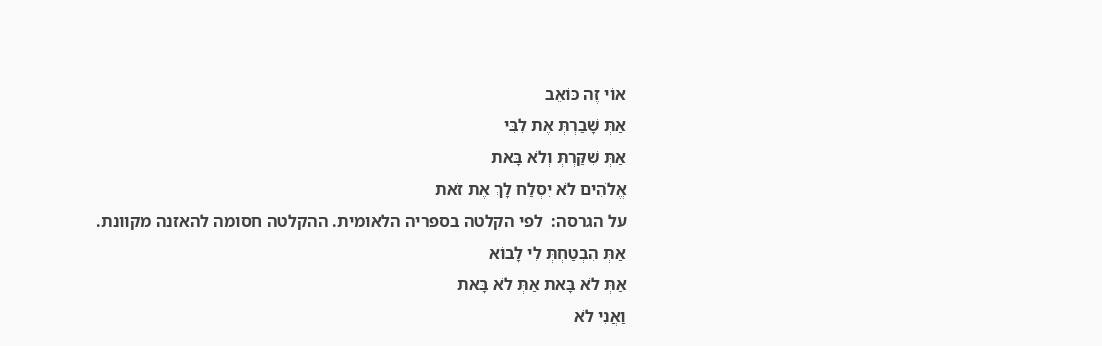אוֹי זֶה כּוֹאֵב
אַתְּ שָׁבַרְתְּ אֶת לִבִּי
אַתְּ שִׁקַּרְתְּ וְלֹא בָּאת
אֱלֹהִים לֹא יִסְלַח לָךְ אֶת זֹאת
על הגרסה:  לפי הקלטה בספריה הלאומית. ההקלטה חסומה להאזנה מקוונת.
אַתְּ הִבְטַחְתְּ לִי לָבוֹא
אַתְּ לֹא בָּאת אַתְּ לֹא בָּאת
וַאֲנִי לֹא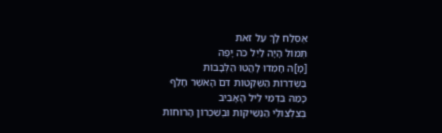אֶסְלַח לָךְ עַל זֹאת
תְּמוֹל הָיָה לַיִל כֹּה יָפֶה
[מָ]ה חָמְדוּ לָהֲטוּ הַלְּבָבוֹת
בַּשְּׂדֵרוֹת הַשְּׁקֵטוֹת דּםֹ הָאֹשֶׁר חָלַף
כָּמַהּ בִּדְמִי לֵיל הָאָבִיב
בְּצִלְצוּלֵי הַנְּשִׁיקוֹת וּבְשִׁכְרוֹן הָרוּחוֹת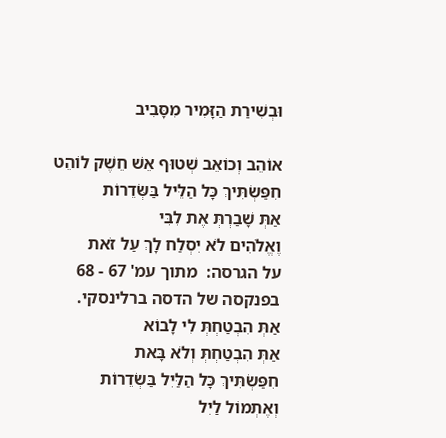וּבְשִׁירַת הַזָּמִיר מִסָּבִיב

אוֹהֵב וְכוֹאֵב שְׁטוּף אֵשׁ חֵשֶׁק לוֹהֵט
חִפַּשְׂתִּיךְ כָּל הַלֵּיל בַּשְּׂדֵרוֹת
אַתְּ שָׁבַרְתְּ אֶת לִבִּי
וֶאֱלֹהִים לֹא יִסְלַח לָךְ עַל זֹאת
על הגרסה:  מתוך עמ' 67 - 68 בפנקסה של הדסה ברלינסקי.
אַתְּ הִבְטַחְתְּ לִי לָבוֹא
אַתְּ הִבְטַחְתְּ וְלֹא בָּאת
חִפַּשְׂתִּיךְ כָּל הַלַּיִל בַּשְׂדֵרוֹת
וְאֶתְמוֹל לַיִל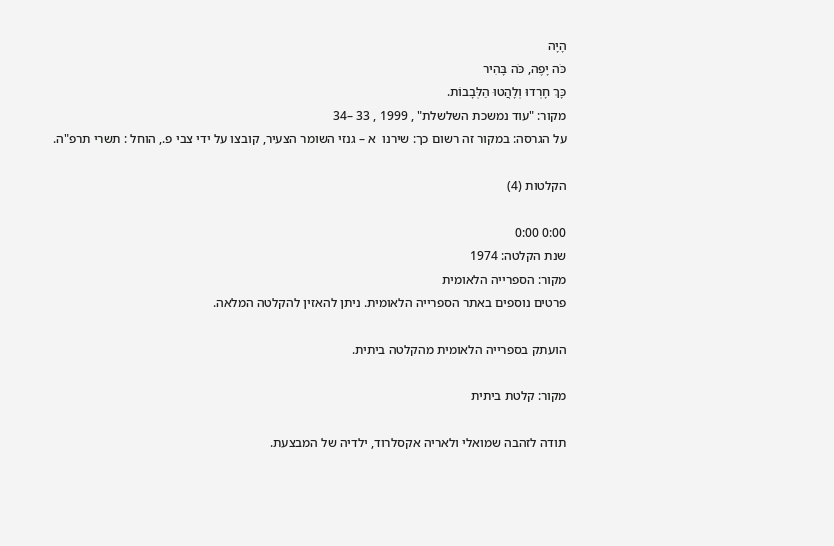הָיָה
כֹּה יָפֶה, כֹּה בָּהִיר
כָּךְ חָרְדוּ וְלָהֲטוּ הַלְּבָבוֹת.
מקור: "עוד נמשכת השלשלת" , 1999 , 33 –34
על הגרסה: במקור זה רשום כך: שירנו  א – גנזי השומר הצעיר, קובצו על ידי צבי פ., הוחל : תשרי תרפ"ה.

הקלטות (4)

0:00 0:00
שנת הקלטה: 1974
מקור: הספרייה הלאומית
פרטים נוספים באתר הספרייה הלאומית. ניתן להאזין להקלטה המלאה.

הועתק בספרייה הלאומית מהקלטה ביתית.

מקור: קלטת ביתית

תודה לזהבה שמואלי ולאריה אקסלרוד, ילדיה של המבצעת.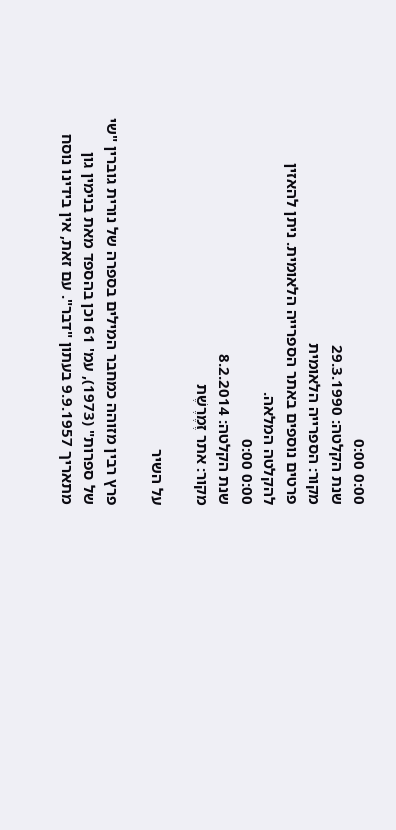0:00 0:00
שנת הקלטה: 29.3.1990
מקור: הספרייה הלאומית
פרטים נוספים באתר הספרייה הלאומית. ניתן להאזין להקלטה המלאה.
0:00 0:00
שנת הקלטה: 8.2.2014
מקור: אתר זֶמֶרֶשֶׁת

על השיר

פרץ רבין מזוהה כמחבר המילים בספרה של נורית גוברין "שי של ספרות" (1973), עמ' 61 וכן בהספד מאת בנימין גון מתאריך 9.9.1957 בעתון "דבר". עם זאת, אין בידינו נוסח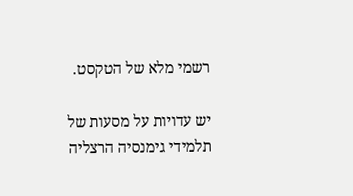רשמי מלא של הטקסט.

יש עדויות על מסעות של תלמידי גימנסיה הרצליה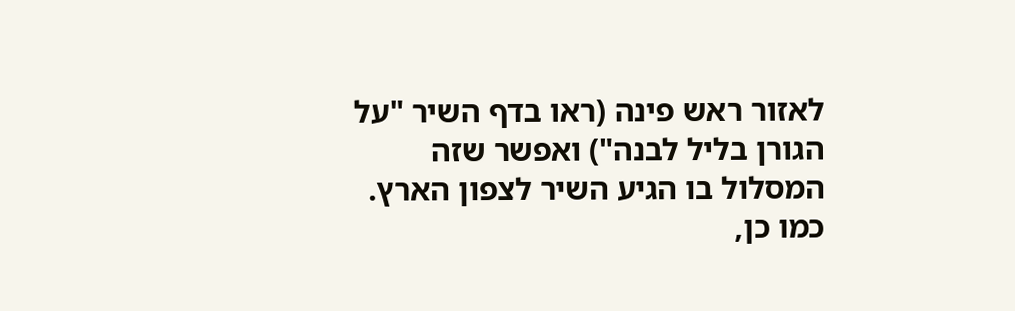לאזור ראש פינה (ראו בדף השיר "על הגורן בליל לבנה") ואפשר שזה המסלול בו הגיע השיר לצפון הארץ. כמו כן,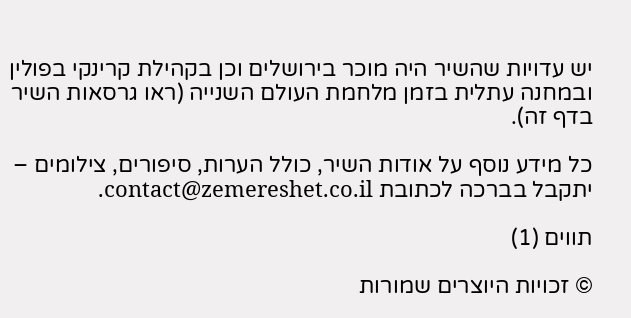יש עדויות שהשיר היה מוכר בירושלים וכן בקהילת קרינקי בפולין ובמחנה עתלית בזמן מלחמת העולם השנייה (ראו גרסאות השיר בדף זה).

כל מידע נוסף על אודות השיר, כולל הערות, סיפורים, צילומים – יתקבל בברכה לכתובת contact@zemereshet.co.il.

תווים (1)

© זכויות היוצרים שמורות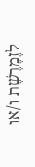לזֶמֶרֶשֶׁת ו/או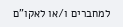למחברים ו/או לאקו"ם